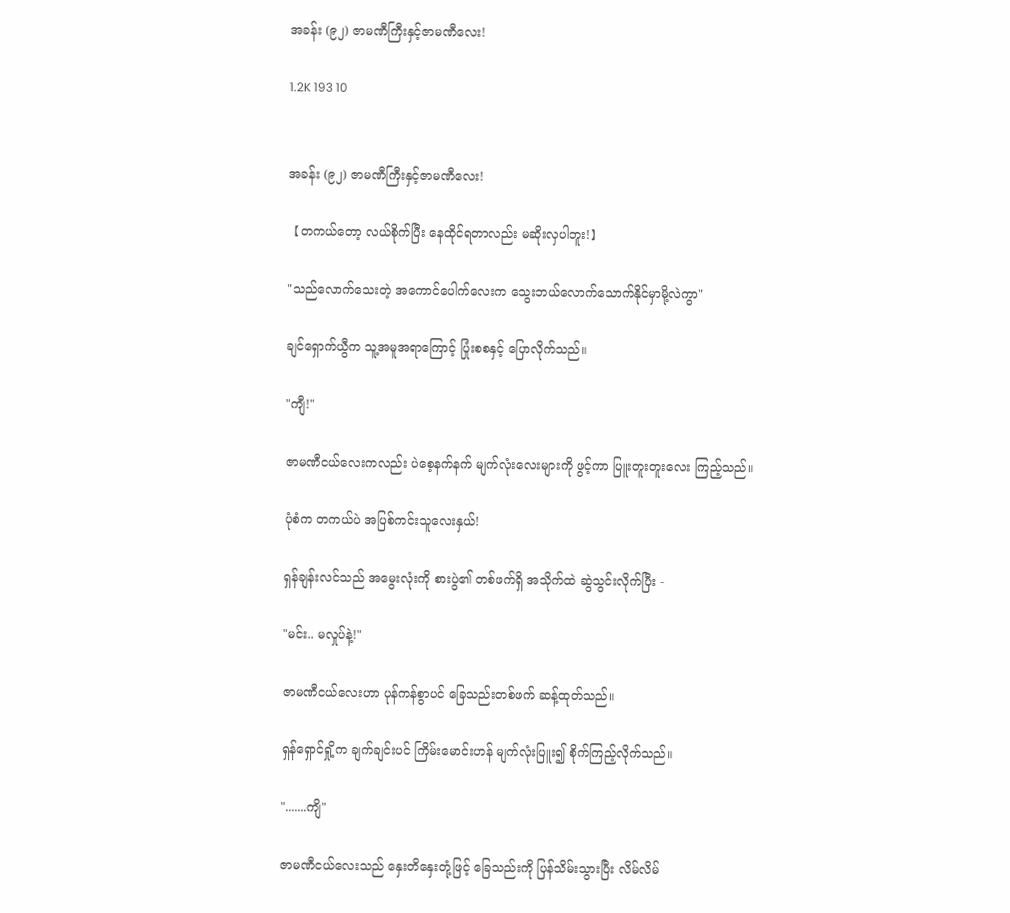အခန်း (၉၂) ဇာမဏီကြီးနှင့်ဇာမဏီလေး!

1.2K 193 10


အခန်း (၉၂) ဇာမဏီကြီးနှင့်ဇာမဏီလေး!

【တကယ်တော့ လယ်စိုက်ပြီး နေထိုင်ရတာလည်း မဆိုးလှပါဘူး!】

"သည်လောက်သေးတဲ့ အကောင်ပေါက်လေးက သွေးဘယ်လောက်သောက်နိုင်မှာမို့လဲကွာ"

ချင်ရှောက်ယွီက သူ့အမူအရာကြောင့် ပြုံးစစနှင့် ပြောလိုက်သည်။

"ကျီ!"

ဇာမဏီငယ်လေးကလည်း ပဲစေ့နက်နက် မျက်လုံးလေးများကို ဖွင့်ကာ ပြူးတူးတူးလေး ကြည့်သည်။

ပုံစံက တကယ်ပဲ အပြစ်ကင်းသူလေးနှယ်!

ရှန်ချန်းလင်သည် အမွေးလုံးကို စားပွဲ၏ တစ်ဖက်ရှိ အသိုက်ထဲ ဆွဲသွင်းလိုက်ပြီး -

"မင်း.. မလှုပ်နဲ့!"

ဇာမဏီငယ်လေးဟာ ပုန်ကန်စွာပင် ခြေသည်းတစ်ဖက် ဆန့်ထုတ်သည်။

ရှန်ရှောင်ရှို့က ချက်ချင်းပင် ကြိမ်းမောင်းဟန် မျက်လုံးပြူး၍ စိုက်ကြည့်လိုက်သည်။

".......ကျိ"

ဇာမဏီငယ်လေးသည် နှေးတိနှေးတုံ့ဖြင့် ခြေသည်းကို ပြန်သိမ်းသွားပြီး လိမ်လိမ်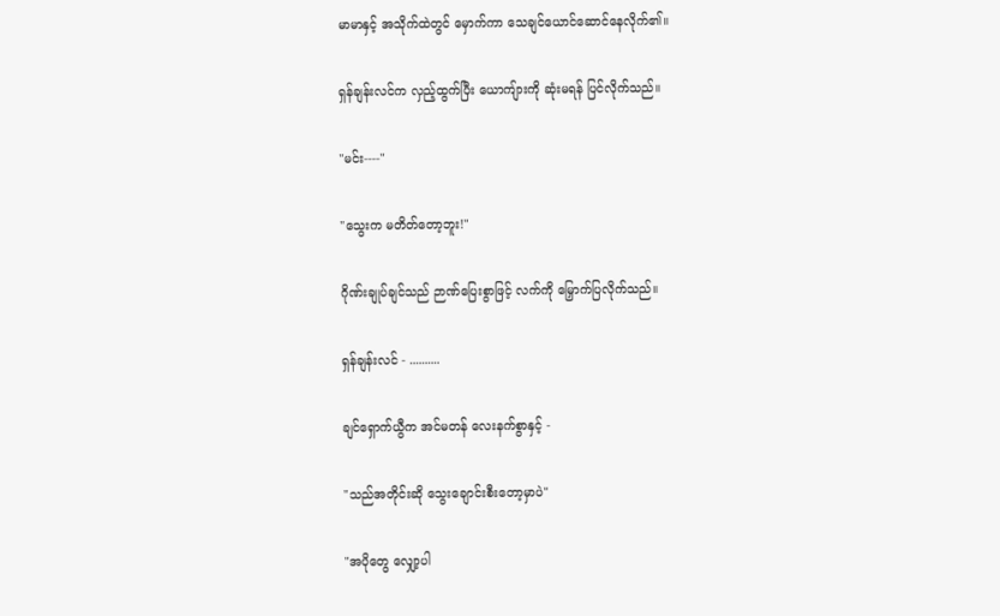မာမာနှင့် အသိုက်ထဲတွင် မှောက်ကာ သေချင်ယောင်ဆောင်နေလိုက်၏။

ရှန်ချန်းလင်က လှည့်ထွက်ပြီး ယောကျ်ားကို ဆုံးမရန် ပြင်လိုက်သည်။

"မင်း----"

"သွေးက မတိတ်တော့ဘူး!"

ဂိုဏ်းချုပ်ချင်သည် ဉာဏ်‌ပြေးစွာဖြင့် လက်ကို မြှောက်ပြလိုက်သည်။

ရှန်ချန်းလင် - ..........

ချင်ရှောက်ယွီက အင်မတန် လေးနက်စွာနှင့် -

"သည်အတိုင်းဆို သွေးချောင်းစီးတော့မှာပဲ"

"အပိုတွေ လျှော့ပါ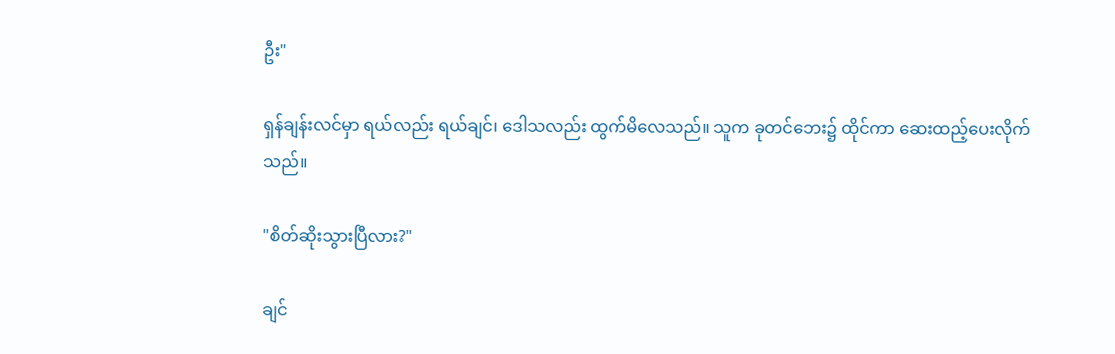ဦး"

ရှန်ချန်းလင်မှာ ရယ်လည်း ရယ်ချင်၊ ဒေါသလည်း ထွက်မိလေသည်။ သူက ခုတင်ဘေး၌ ထိုင်ကာ ဆေးထည့်ပေးလိုက်သည်။

"စိတ်ဆိုးသွားပြီလား?"

ချင်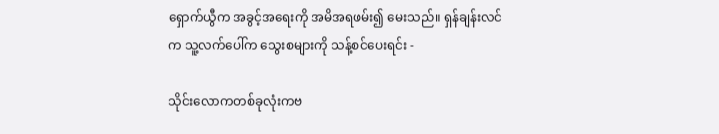ရှောက်ယွီက အခွင့်အရေးကို အမိအရဖမ်း၍ မေးသည်။ ရှန်ချန်းလင်က သူ့လက်ပေါ်က သွေးစများကို သန့်စင်ပေးရင်း -

သိုင်းလောကတစ်ခုလုံးကဗ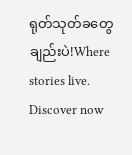ရုတ်သုတ်ခတွေချည်းပဲ!Where stories live. Discover now